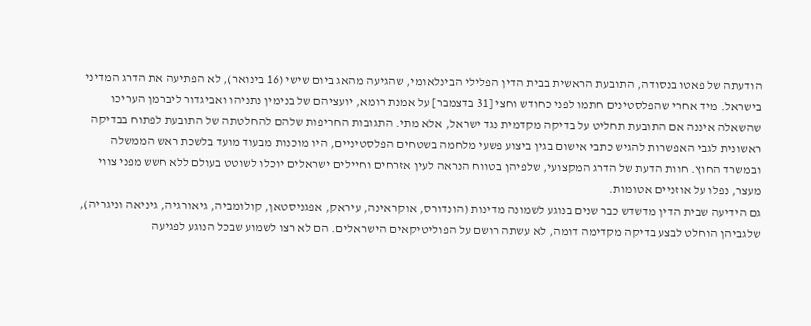הודעתה של פאטו בנסודה, התובעת הראשית בבית הדין הפלילי הבינלאומי, שהגיעה מהאג ביום שישי (16 בינואר), לא הפתיעה את הדרג המדיני בישראל. מיד אחרי שהפלסטינים חתמו לפני כחודש וחצי [31 בדצמבר] על אמנת רומא, יועציהם של בנימין נתניהו ואביגדור ליברמן העריכו שהשאלה איננה אם התובעת תחליט על בדיקה מקדמית נגד ישראל, אלא מתי. התגובות החריפות שלהם להחלטתה של התובעת לפתוח בבדיקה ראשונית לגבי האפשרות להגיש כתבי אישום בגין ביצוע פשעי מלחמה בשטחים הפלסטיניים, היו מוכנות מבעוד מועד בלשכת ראש הממשלה ובמשרד החוץ. חוות הדעת של הדרג המקצועי, שלפיהן בטווח הנראה לעין אזרחים וחיילים ישראלים יוכלו לשוטט בעולם ללא חשש מפני צווי מעצר, נפלו על אוזניים אטומות.
גם הידיעה שבית הדין מדשדש כבר שנים בנוגע לשמונה מדינות (הונדורס, אוקראינה, עיראק, אפגניסטאן, קולומביה, גיאורגיה, גיניאה וניגריה), שלגביהן הוחלט לבצע בדיקה מקדימה דומה, לא עשתה רושם על הפוליטיקאים הישראלים. הם לא רצו לשמוע שבכל הנוגע לפגיעה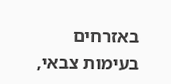באזרחים בעימות צבאי,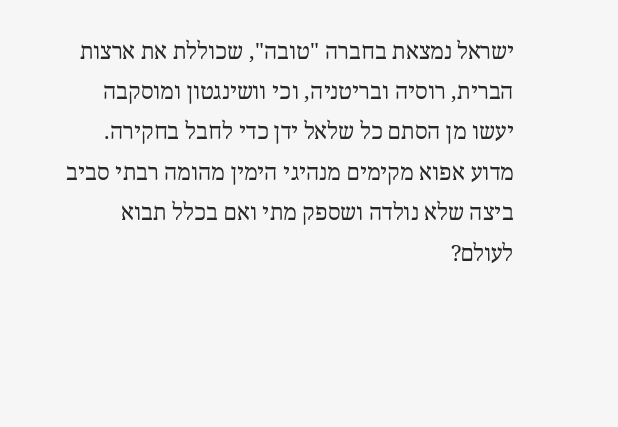ישראל נמצאת בחברה "טובה", שכוללת את ארצות הברית, רוסיה ובריטניה, וכי וושינגטון ומוסקבה יעשו מן הסתם כל שלאל ידן כדי לחבל בחקירה.
מדוע אפוא מקימים מנהיגי הימין מהומה רבתי סביב ביצה שלא נולדה ושספק מתי ואם בכלל תבוא לעולם?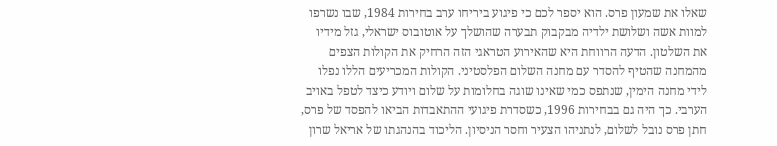שאלו את שמעון פרס. הוא יספר לכם כי פיגוע ביריחו ערב בחירות 1984, שבו נשרפו למוות אשה ושלושת ילדיה מבקבוק תבערה שהושלך על אוטובוס ישראלי, גזל מידיו את השלטון. הדעה הרווחת היא שהאירוע הטראגי הזה הרחיק את הקולות הצפים מהמחנה שהטיף להסדר עם מחנה השלום הפלסטיני. הקולות המכריעים הללו נפלו לידי מחנה הימין, שנתפס כמי שאינו שוגה בחלומות על שלום ויודע כיצד לטפל באויב הערבי. כך היה גם בבחירות 1996, כשסדרת פיגועי ההתאבדות הביאו להפסד של פרס, חתן פרס נובל לשלום, לנתניהו הצעיר וחסר הניסיון. הליכוד בהנהגתו של אריאל שרון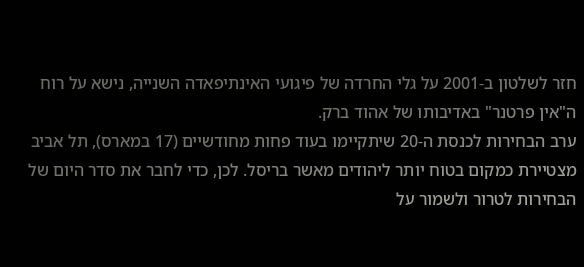חזר לשלטון ב-2001 על גלי החרדה של פיגועי האינתיפאדה השנייה, נישא על רוח ה"אין פרטנר" באדיבותו של אהוד ברק.
ערב הבחירות לכנסת ה-20 שיתקיימו בעוד פחות מחודשיים (17 במארס), תל אביב מצטיירת כמקום בטוח יותר ליהודים מאשר בריסל. לכן, כדי לחבר את סדר היום של הבחירות לטרור ולשמור על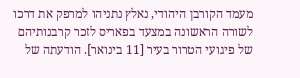מעמד הקורבן היהודי, נאלץ נתניהו למרפק את דרכו לשורה הראשונה במצעד בפאריס לזכר קרבנותיהם של פיגועי הטרור בעיר [11 בינואר]. הודעתה של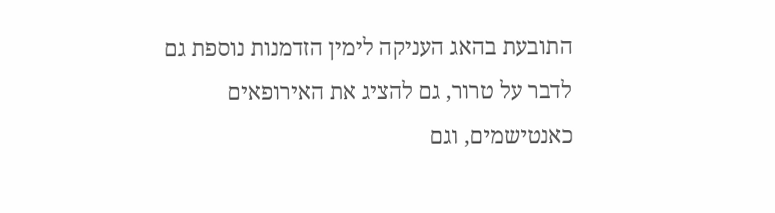התובעת בהאג העניקה לימין הזדמנות נוספת גם לדבר על טרור, גם להציג את האירופאים כאנטישמים, וגם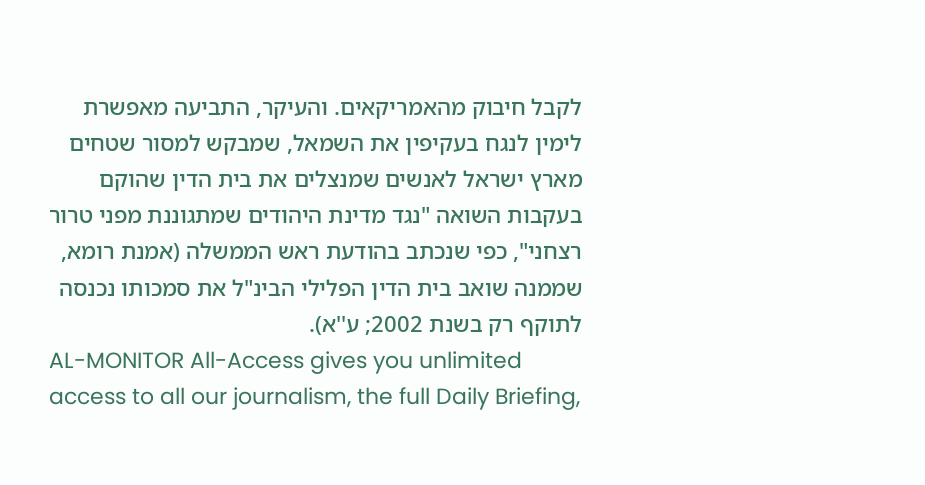לקבל חיבוק מהאמריקאים. והעיקר, התביעה מאפשרת לימין לנגח בעקיפין את השמאל, שמבקש למסור שטחים מארץ ישראל לאנשים שמנצלים את בית הדין שהוקם בעקבות השואה "נגד מדינת היהודים שמתגוננת מפני טרור רצחני", כפי שנכתב בהודעת ראש הממשלה (אמנת רומא, שממנה שואב בית הדין הפלילי הבינ"ל את סמכותו נכנסה לתוקף רק בשנת 2002; ע''א).
AL-MONITOR All-Access gives you unlimited access to all our journalism, the full Daily Briefing,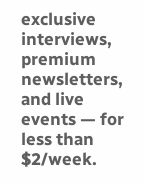exclusive interviews, premium newsletters, and live events — for less than $2/week.